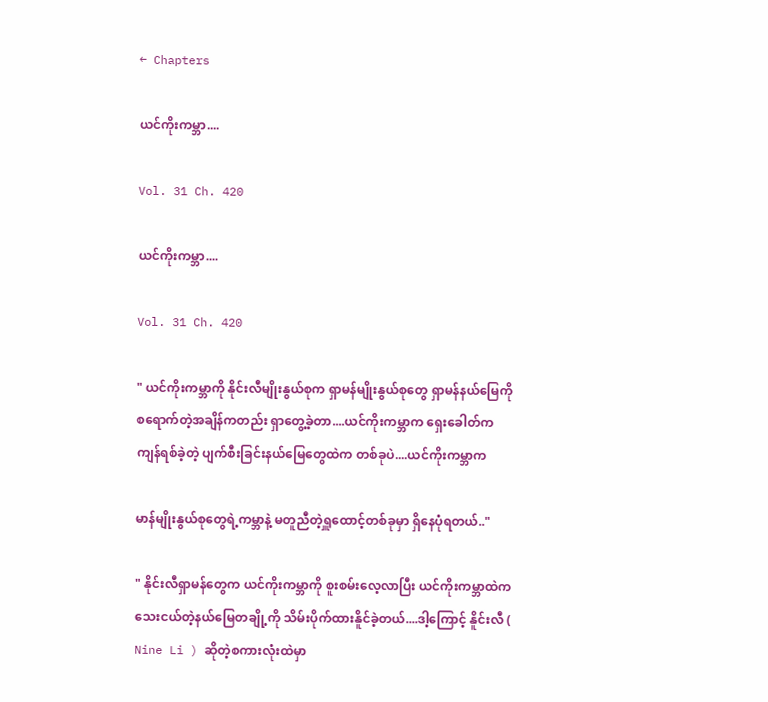← Chapters

ယင်ကိုးကမ္ဘာ....

Vol. 31 Ch. 420

ယင်ကိုးကမ္ဘာ....

Vol. 31 Ch. 420

" ယင်ကိုးကမ္ဘာကို နိုင်းလီမျိုးနွယ်စုက ရှာမန်မျိုးနွယ်စုတွေ ရှာမန်နယ်မြေကို စရောက်တဲ့အချိန်ကတည်း ရှာတွေ့ခဲ့တာ....ယင်ကိုးကမ္ဘာက ရှေးခေါတ်က ကျန်ရစ်ခဲ့တဲ့ ပျက်စီးခြင်းနယ်မြေတွေထဲက တစ်ခုပဲ....ယင်ကိုးကမ္ဘာက

မာန်မျိုးနွယ်စုတွေရဲ့ကမ္ဘာနဲ့ မတူညီတဲ့ရှူထောင့်တစ်ခုမှာ ရှိနေပုံရတယ်.."

" နိုင်းလီရှာမန်တွေက ယင်ကိုးကမ္ဘာကို စူးစမ်းလေ့လာပြီး ယင်ကိုးကမ္ဘာထဲက သေးငယ်တဲ့နယ်မြေတချို့ကို သိမ်းပိုက်ထားနိူင်ခဲ့တယ်....ဒါ့ကြောင့် နိူင်းလီ ( Nine Li ) ဆိုတဲ့စကားလုံးထဲမှာ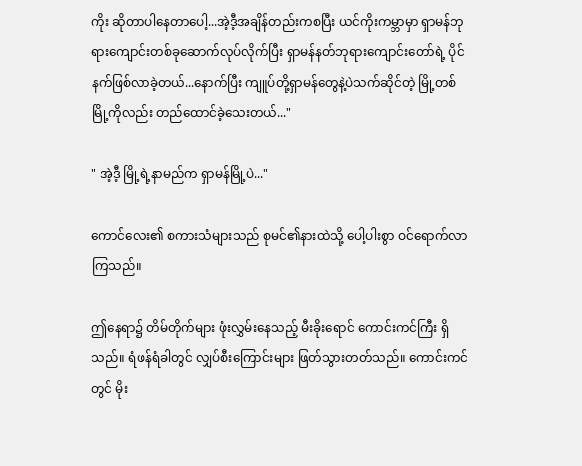ကိုး ဆိုတာပါနေတာပေါ့...အဲ့ဒီ့အချိန်တည်းကစပြီး ယင်ကိုးကမ္ဘာမှာ ရှာမန်ဘုရားကျောင်းတစ်ခုဆောက်လုပ်လိုက်ပြီး ရှာမန်နတ်ဘုရားကျောင်းတော်ရဲ့ ပိုင်နက်ဖြစ်လာခဲ့တယ်...နောက်ပြီး ကျူပ်တို့ရှာမန်တွေနဲ့ပဲသက်ဆိုင်တဲ့ မြို့တစ်မြို့ကိုလည်း တည်ထောင်ခဲ့သေးတယ်..."

" အဲ့ဒီ့ မြို့ရဲ့နာမည်က ရှာမန်မြို့ပဲ..."

ကောင်လေး၏ စကားသံများသည် စုမင်၏နားထဲသို့ ပေါ့ပါးစွာ ဝင်ရောက်လာကြသည်။

ဤနေရာ၌ တိမ်တိုက်များ ဖုံးလွှမ်းနေသည့် မီးခိုးရောင် ကောင်းကင်ကြီး ရှိသည်။ ရံဖန်ရံခါတွင် လျှပ်စီးကြောင်းများ ဖြတ်သွားတတ်သည်။ ကောင်းကင်တွင် မိုး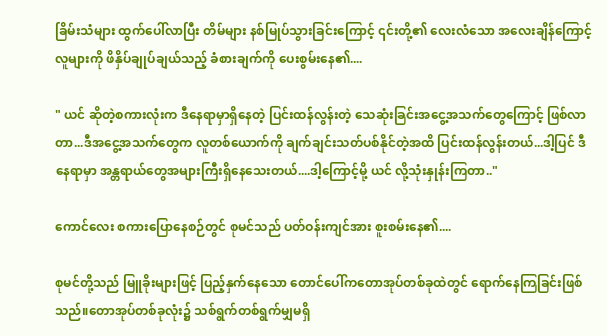ခြိမ်းသံများ ထွက်ပေါ်လာပြီး တိမ်များ နစ်မြုပ်သွားခြင်းကြောင့် ၎င်းတို့၏ လေးလံသော အလေးချိန်ကြောင့် လူများကို ဖိနှိပ်ချုပ်ချယ်သည့် ခံစားချက်ကို ပေးစွမ်းနေ၏....

" ယင် ဆိုတဲ့စကားလုံးက ဒီနေရာမှာရှိနေတဲ့ ပြင်းထန်လွန်းတဲ့ သေဆုံးခြင်းအငွေ့အသက်တွေကြောင့် ဖြစ်လာတာ...ဒီအငွေ့အသက်တွေက လူတစ်ယောက်ကို ချက်ချင်းသတ်ပစ်နိုင်တဲ့အထိ ပြင်းထန်လွန်းတယ်...ဒါ့ပြင် ဒီနေရာမှာ အန္တရာယ်တွေအများကြီးရှိနေသေးတယ်....ဒါ့ကြောင့်မို့ ယင် လို့သုံးနှုန်းကြတာ.."

ကောင်လေး စကားပြောနေစဉ်တွင် စုမင်သည် ပတ်ဝန်းကျင်အား စူးစမ်းနေ၏....

စုမင်တို့သည် မြူခိုးများဖြင့် ပြည့်နှက်နေသော တောင်ပေါ်ကတောအုပ်တစ်ခုထဲတွင် ရောက်နေကြခြင်းဖြစ်သည်။တောအုပ်တစ်ခုလုံး၌ သစ်ရွက်တစ်ရွက်မျှမရှိ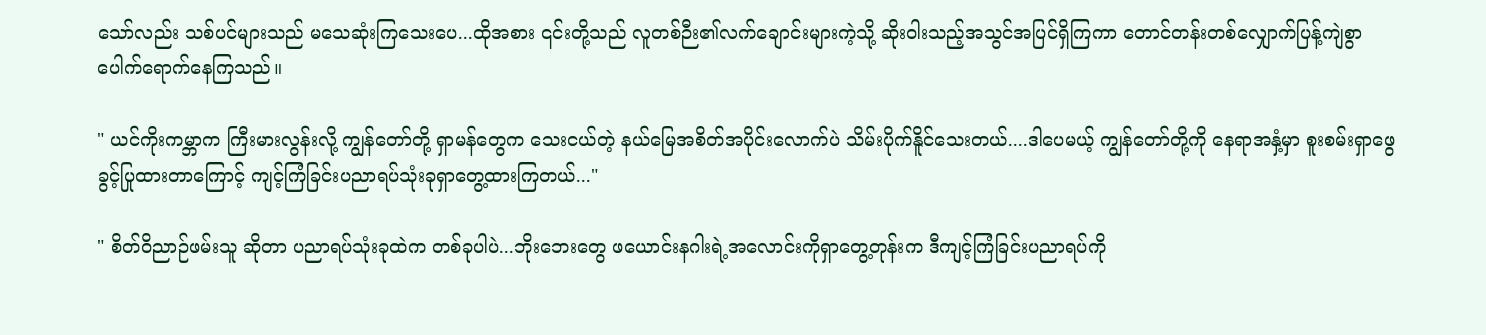သော်လည်း သစ်ပင်များသည် မသေဆုံးကြသေးပေ...ထိုအစား ၎င်းတို့သည် လူတစ်ဉီး၏လက်ချောင်းများကဲ့သို့ ဆိုးဝါးသည့်အသွင်အပြင်ရှိကြကာ တောင်တန်းတစ်လျှောက်ပြန့်ကျဲစွာ ပေါက်ရောက်နေကြသည်။

" ယင်ကိုးကမ္ဘာက ကြီးမားလွန်းလို့ ကျွန်တော်တို့ ရှာမန်တွေက သေးငယ်တဲ့ နယ်မြေအစိတ်အပိုင်းလောက်ပဲ သိမ်းပိုက်နိူင်သေးတယ်....ဒါပေမယ့် ကျွန်တော်တို့ကို နေရာအနှံ့မှာ စူးစမ်းရှာဖွေခွင့်ပြုထားတာကြောင့် ကျင့်ကြံခြင်းပညာရပ်သုံးခုရှာတွေ့ထားကြတယ်..."

" စိတ်ဝိညာဉ်ဖမ်းသူ ဆိုတာ ပညာရပ်သုံးခုထဲက တစ်ခုပါပဲ...ဘိုးဘေးတွေ ဖယောင်းနဂါးရဲ့အလောင်းကိုရှာတွေ့တုန်းက ဒီကျင့်ကြံခြင်းပညာရပ်ကို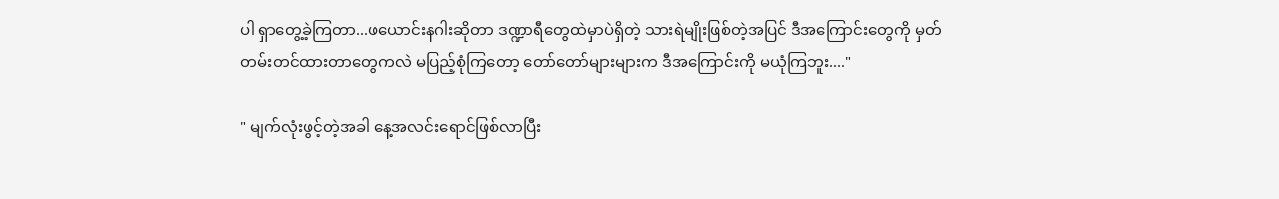ပါ ရှာတွေ့ခဲ့ကြတာ...ဖယောင်းနဂါးဆိုတာ ဒဏ္ဍာရီတွေထဲမှာပဲရှိတဲ့ သားရဲမျိုးဖြစ်တဲ့အပြင် ဒီအကြောင်းတွေကို မှတ်တမ်းတင်ထားတာတွေကလဲ မပြည့်စုံကြတော့ တော်တော်များများက ဒီအကြောင်းကို မယုံကြဘူး...."

" မျက်လုံးဖွင့်တဲ့အခါ နေ့အလင်းရောင်ဖြစ်လာပြီး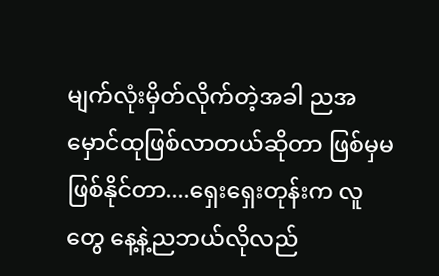မျက်လုံးမှိတ်လိုက်တဲ့အခါ ညအမှောင်ထုဖြစ်လာတယ်ဆိုတာ ဖြစ်မှမဖြစ်နိုင်တာ....ရှေးရှေးတုန်းက လူတွေ နေ့နဲ့ညဘယ်လိုလည်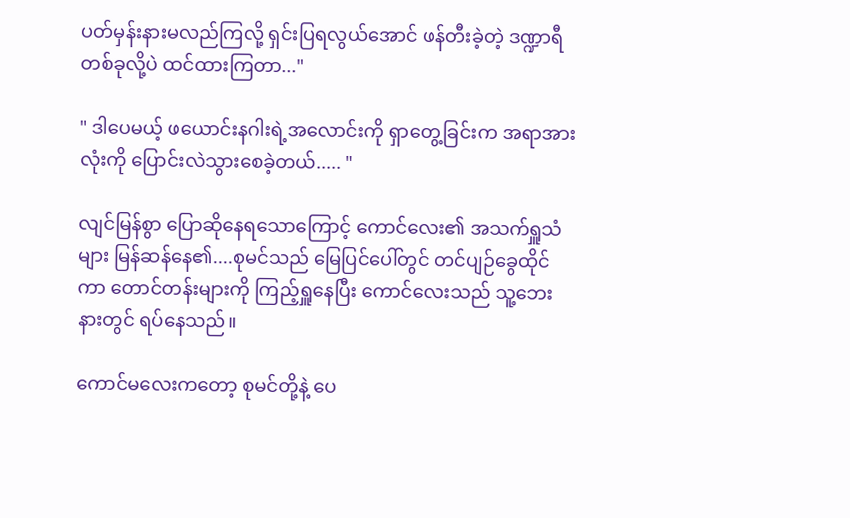ပတ်မှန်းနားမလည်ကြလို့ ရှင်းပြရလွယ်အောင် ဖန်တီးခဲ့တဲ့ ဒဏ္ဍာရီတစ်ခုလို့ပဲ ထင်ထားကြတာ..."

" ဒါပေမယ့် ဖယောင်းနဂါးရဲ့အလောင်းကို ရှာတွေ့ခြင်းက အရာအားလုံးကို ပြောင်းလဲသွားစေခဲ့တယ်..... "

လျင်မြန်စွာ ပြောဆိုနေရသောကြောင့် ကောင်လေး၏ အသက်ရှူသံများ မြန်ဆန်နေ၏....စုမင်သည် မြေပြင်ပေါ်တွင် တင်ပျဉ်ခွေထိုင်ကာ တောင်တန်းများကို ကြည့်ရှူနေပြီး ကောင်လေးသည် သူ့ဘေးနားတွင် ရပ်နေသည်။

ကောင်မလေးကတော့ စုမင်တို့နဲ့ ပေ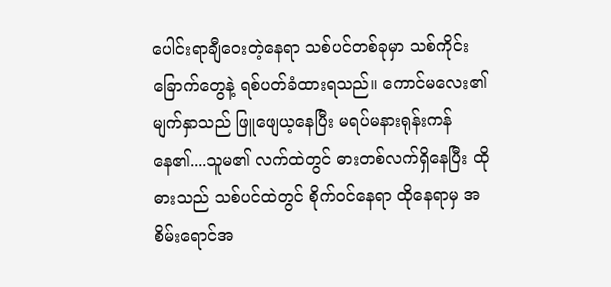ပေါင်းရာချီဝေးတဲ့နေရာ သစ်ပင်တစ်ခုမှာ သစ်ကိုင်းခြောက်တွေနဲ့ ရစ်ပတ်ခံထားရသည်။ ကောင်မလေး၏ မျက်နှာသည် ဖြူဖျေယ့နေပြီး မရပ်မနားရုန်းကန်နေ၏....သူမ၏ လက်ထဲတွင် ဓားတစ်လက်ရှိနေပြီး ထိုဓားသည် သစ်ပင်ထဲတွင် စိုက်ဝင်နေရာ ထိုနေရာမှ အစိမ်းရောင်အ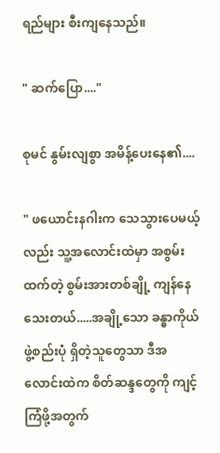ရည်များ စီးကျနေသည်။

" ဆက်ပြော...."

စုမင် နွမ်းလျစွာ အမိန့်ပေးနေ၏....

" ဖယောင်းနဂါးက သေသွားပေမယ့်လည်း သူ့အလောင်းထဲမှာ အစွမ်းထက်တဲ့ စွမ်းအားတစ်ချို့ ကျန်နေသေးတယ်.....အချို့သော ခန္ဓာကိုယ်ဖွဲ့စည်းပုံ ရှိတဲ့သူတွေသာ ဒီအလောင်းထဲက စိတ်ဆန္ဒတွေကို ကျင့်ကြံဖို့အတွက်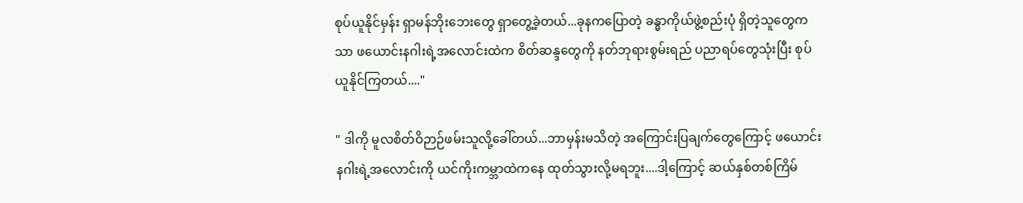စုပ်ယူနိုင်မှန်း ရှာမန်ဘိုးဘေးတွေ ရှာတွေ့ခဲ့တယ်...ခုနကပြောတဲ့ ခန္ဓာကိုယ်ဖွဲ့စည်းပုံ ရှိတဲ့သူတွေကသာ ဖယောင်းနဂါးရဲ့အလောင်းထဲက စိတ်ဆန္ဒတွေကို နတ်ဘုရားစွမ်းရည် ပညာရပ်တွေသုံးပြီး စုပ်ယူနိုင်ကြတယ်...."

" ဒါကို မူလစိတ်ဝိဉာဉ်ဖမ်းသူလို့ခေါ်တယ်...ဘာမှန်းမသိတဲ့ အကြောင်းပြချက်တွေကြောင့် ဖယောင်းနဂါးရဲ့အလောင်းကို ယင်ကိုးကမ္ဘာထဲကနေ ထုတ်သွားလို့မရဘူး....ဒါ့ကြောင့် ဆယ်နှစ်တစ်ကြိမ်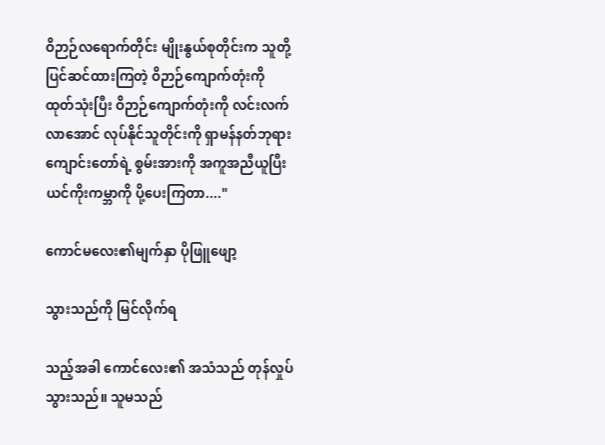ဝိဉာဉ်လရောက်တိုင်း မျိုးနွယ်စုတိုင်းက သူတို့ပြင်ဆင်ထားကြတဲ့ ဝိဉာဉ်ကျောက်တုံးကို ထုတ်သုံးပြီး ဝိဉာဉ်ကျောက်တုံးကို လင်းလက်လာအောင် လုပ်နိုင်သူတိုင်းကို ရှာမန်နတ်ဘုရားကျောင်းတော်ရဲ့ စွမ်းအားကို အကူအညီယူပြီး ယင်ကိုးကမ္ဘာကို ပို့ပေးကြတာ...."

ကောင်မလေး၏မျက်နှာ ပိုဖြူဖျော့

သွားသည်ကို မြင်လိုက်ရ

သည့်အခါ ကောင်လေး၏ အသံသည် တုန်လှုပ်သွားသည်။ သူမသည်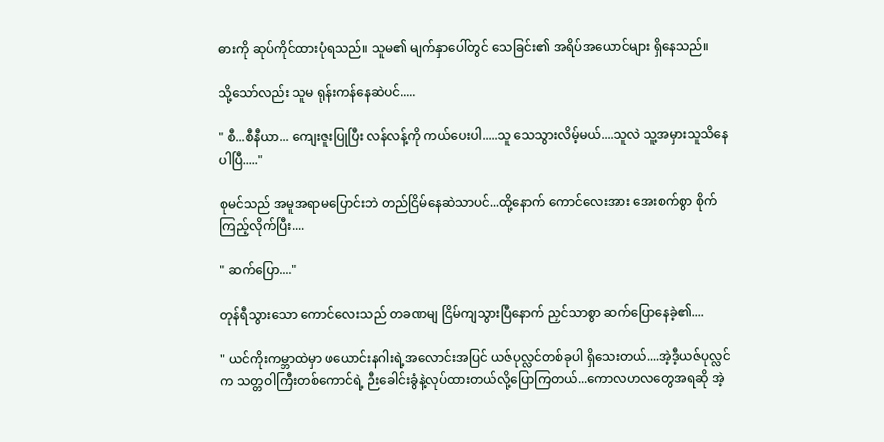ဓားကို ဆုပ်ကိုင်ထားပုံရသည်။ သူမ၏ မျက်နှာပေါ်တွင် သေခြင်း၏ အရိပ်အယောင်များ ရှိနေသည်။

သို့သော်လည်း သူမ ရုန်းကန်နေဆဲပင်.....

" စီ...စီနီယာ... ကျေးဇူးပြုပြီး လန်လန့်ကို ကယ်ပေးပါ.....သူ သေသွားလိမ့်မယ်....သူလဲ သူ့အမှားသူသိနေပါပြီ....."

စုမင်သည် အမူအရာမပြောင်းဘဲ တည်ငြိမ်နေဆဲသာပင်...ထို့နောက် ကောင်လေးအား အေးစက်စွာ စိုက်ကြည့်လိုက်ပြီး....

" ဆက်ပြော...."

တုန်ရီသွားသော ကောင်လေးသည် တခဏမျ ငြိမ်ကျသွားပြီနောက် ညှင်သာစွာ ဆက်ပြောနေခဲ့၏....

" ယင်ကိုးကမ္ဘာထဲမှာ ဖယောင်းနဂါးရဲ့အလောင်းအပြင် ယဇ်ပုလ္လင်တစ်ခုပါ ရှိသေးတယ်....အဲ့ဒီ့ယဇ်ပုလ္လင်က သတ္တဝါကြီးတစ်ကောင်ရဲ့ ဉီးခေါင်းခွံနဲ့လုပ်ထားတယ်လို့ပြောကြတယ်...ကောလဟလတွေအရဆို အဲ့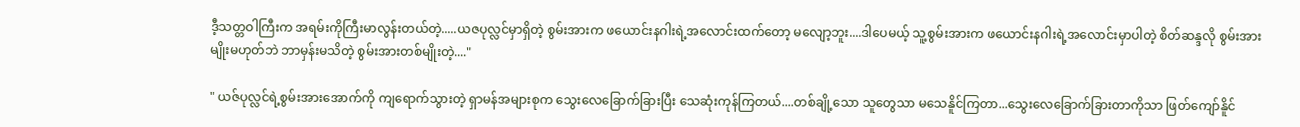ဒီ့သတ္တဝါကြီးက အရမ်းကိုကြီးမာလွန်းတယ်တဲ့.....ယဇပုလ္လင်မှာရှိတဲ့ စွမ်းအားက ဖယောင်းနဂါးရဲ့အလောင်းထက်တော့ မလျော့ဘူး....ဒါပေမယ့် သူ့စွမ်းအားက ဖယောင်းနဂါးရဲ့အလောင်းမှာပါတဲ့ စိတ်ဆန္ဒလို စွမ်းအားမျိုးမဟုတ်ဘဲ ဘာမှန်းမသိတဲ့ စွမ်းအားတစ်မျိုးတဲ့...."

" ယဇ်ပုလ္လင်ရဲ့စွမ်းအားအောက်ကို ကျရောက်သွားတဲ့ ရှာမန်အများစုက သွေးလေခြောက်ခြားပြီး သေဆုံးကုန်ကြတယ်....တစ်ချို့သော သူတွေသာ မသေနိူင်ကြတာ...သွေးလေခြောက်ခြားတာကိုသာ ဖြတ်ကျော်နိူင်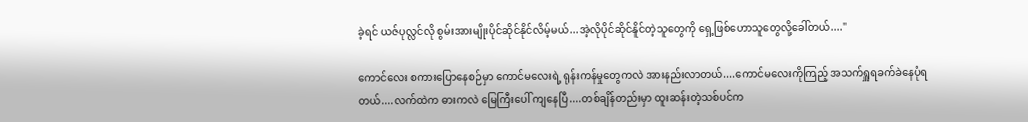ခဲ့ရင် ယဇ်ပုလ္လင်လို စွမ်းအားမျိုးပိုင်ဆိုင်နိုင်လိမ့်မယ်...အဲ့လိုပိုင်ဆိုင်နိူင်တဲ့သူတွေကို ရှေ့ဖြစ်ဟောသူတွေလို့ခေါ်တယ်...."

ကောင်လေး စကားပြောနေစဉ်မှာ ကောင်မလေးရဲ့ ရုန်းကန်မှုတွေကလဲ အားနည်းလာတယ်....ကောင်မလေးကိုကြည့် အသက်ရှူရခက်ခဲနေပုံရတယ်....လက်ထဲက ဓားကလဲ မြေကြီးပေါ် ကျနေပြီ....တစ်ချိန်တည်းမှာ ထူးဆန်းတဲ့သစ်ပင်က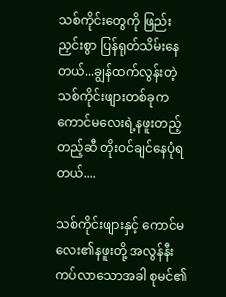သစ်ကိုင်းတွေကို ဖြည်းညှင်းစွာ ပြန်ရုတ်သိမ်းနေတယ်...ချွန်ထက်လွန်းတဲ့ သစ်ကိုင်းဖျားတစ်ခုက ကောင်မလေးရဲ့နဖူးတည့်တည့်ဆီ တိုးဝင်ချင်နေပုံရတယ်....

သစ်ကိုင်းဖျားနှင့် ကောင်မလေး၏နဖူးတို့ အလွန်နီးကပ်လာသောအခါ စုမင်၏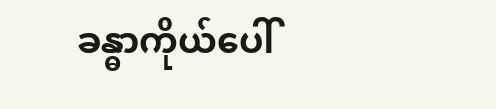ခန္ဓာကိုယ်ပေါ်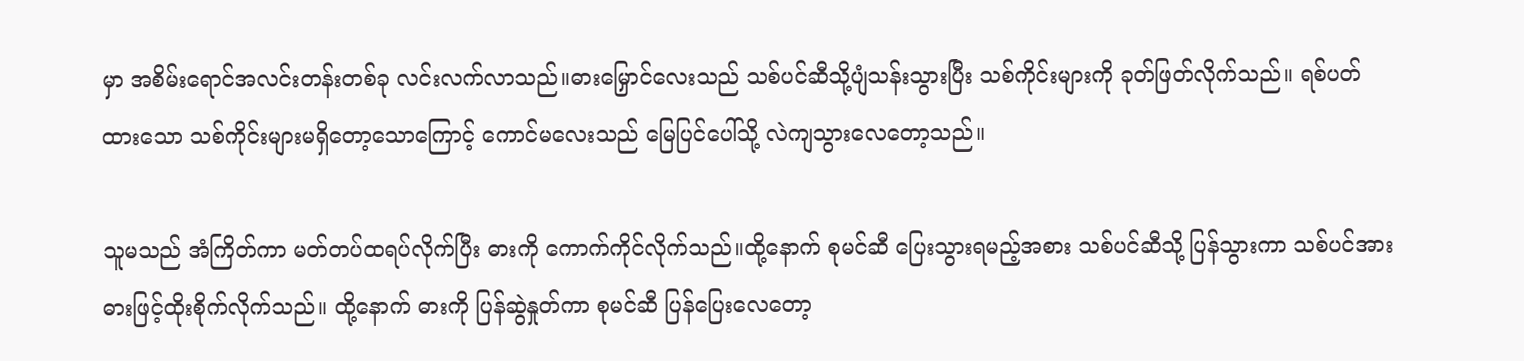မှာ အစိမ်းရောင်အလင်းတန်းတစ်ခု လင်းလက်လာသည်။ဓားမြှောင်လေးသည် သစ်ပင်ဆီသို့ပျံသန်းသွားပြီး သစ်ကိုင်းများကို ခုတ်ဖြတ်လိုက်သည်။ ရစ်ပတ်ထားသော သစ်ကိုင်းများမရှိတော့သောကြောင့် ကောင်မလေးသည် မြေပြင်ပေါ်သို့ လဲကျသွားလေတော့သည်။

သူမသည် အံကြိတ်ကာ မတ်တပ်ထရပ်လိုက်ပြီး ဓားကို ကောက်ကိုင်လိုက်သည်။ထို့နောက် စုမင်ဆီ ပြေးသွားရမည့်အစား သစ်ပင်ဆီသို့ ပြန်သွားကာ သစ်ပင်အား ဓားဖြင့်ထိုးစိုက်လိုက်သည်။ ထို့နောက် ဓားကို ပြန်ဆွဲနှုတ်ကာ စုမင်ဆီ ပြန်ပြေးလေတော့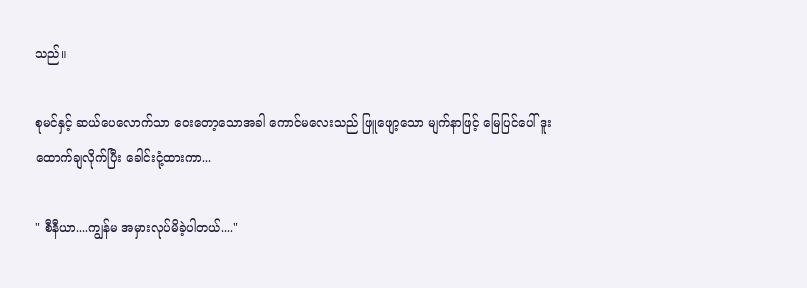သည်။

စုမင်နှင့် ဆယ်ပေလောက်သာ ဝေးတော့သောအခါ ကောင်မလေးသည် ဖြူဖျော့သော မျက်နာဖြင့် မြေပြင်ပေါ် ဒူးထောက်ချလိုက်ပြီး ခေါင်းငုံ့ထားကာ...

" စီနီယာ....ကျွန်မ အမှားလုပ်မိခဲ့ပါတယ်...."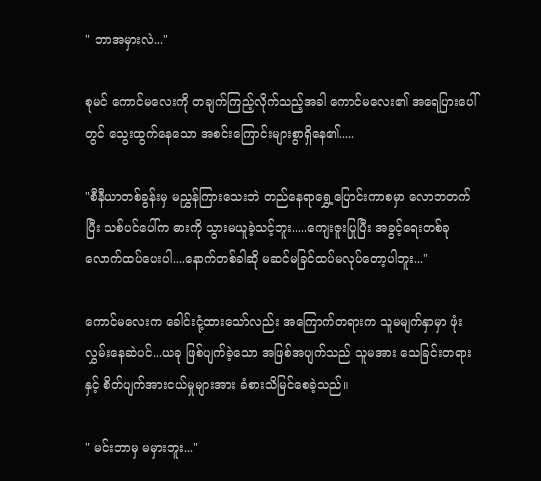" ဘာအမှားလဲ..."

စုမင် ကောင်မလေးကို တချက်ကြည့်လိုက်သည့်အခါ ကောင်မလေး၏ အရေပြားပေါ်တွင် သွေးထွက်နေသော အစင်းကြောင်းများစွာရှိနေ၏.....

"စီနီယာတစ်ခွန်းမှ မညွှန်ကြားသေးဘဲ တည်နေရာရွှေ့ပြောင်းကာစမှာ လောဘတက်ပြီး သစ်ပင်ပေါ်က ဓားကို သွားမယူခဲ့သင့်ဘူး.....ကျေးဇူးပြုပြီး အခွင့်ရေးတစ်ခုလောက်ထပ်ပေးပါ....နောက်တစ်ခါဆို မဆင်မခြင်ထပ်မလုပ်တော့ပါဘူး..."

ကောင်မလေးက ခေါင်းငုံ့ထားသော်လည်း အကြောက်တရားက သူမမျက်နှာမှာ ဖုံးလွှမ်းနေဆဲပင်...ယခု ဖြစ်ပျက်ခဲ့သော အဖြစ်အပျက်သည် သူမအား သေခြင်းတရားနှင့် စိတ်ပျက်အားငယ်မှုများအား ခံစားသိမြင်စေခဲ့သည်။

" မင်းဘာမှ မမှားဘူး..."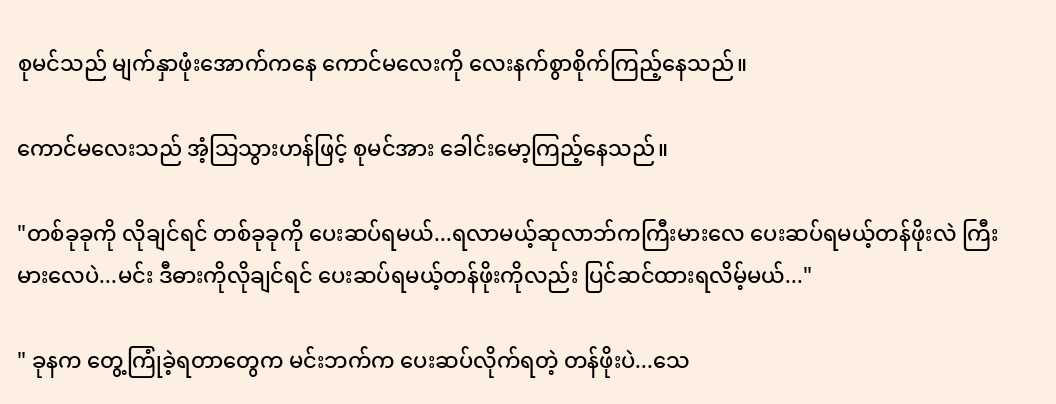စုမင်သည် မျက်နှာဖုံးအောက်ကနေ ကောင်မလေးကို လေးနက်စွာစိုက်ကြည့်နေသည်။

ကောင်မလေးသည် အံ့သြသွားဟန်ဖြင့် စုမင်အား ခေါင်းမော့ကြည့်နေသည်။

"တစ်ခုခုကို လိုချင်ရင် တစ်ခုခုကို ပေးဆပ်ရမယ်...ရလာမယ့်ဆုလာဘ်ကကြီးမားလေ ပေးဆပ်ရမယ့်တန်ဖိုးလဲ ကြီးမားလေပဲ...မင်း ဒီဓားကိုလိုချင်ရင် ပေးဆပ်ရမယ့်တန်ဖိုးကိုလည်း ပြင်ဆင်ထားရလိမ့်မယ်..."

" ခုနက တွေ့ကြုံခဲ့ရတာတွေက မင်းဘက်က ပေးဆပ်လိုက်ရတဲ့ တန်ဖိုးပဲ...သေ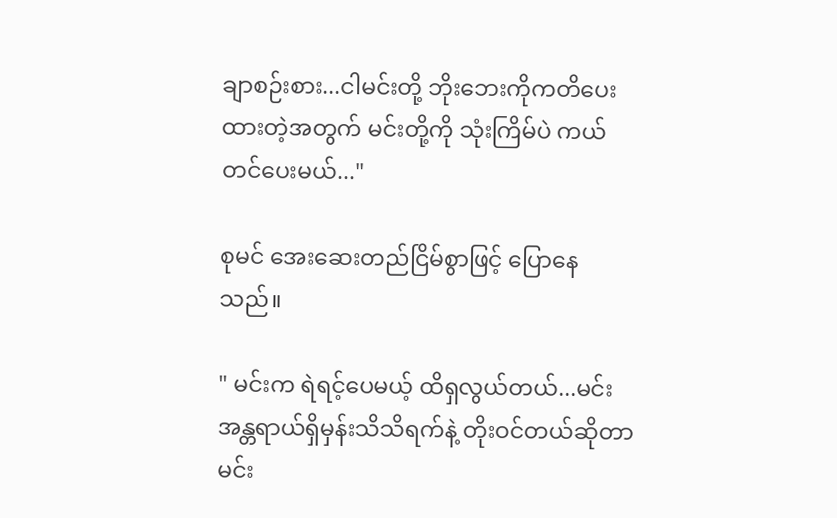ချာစဉ်းစား...ငါမင်းတို့ ဘိုးဘေးကိုကတိပေးထားတဲ့အတွက် မင်းတို့ကို သုံးကြိမ်ပဲ ကယ်တင်ပေးမယ်..."

စုမင် အေးဆေးတည်ငြိမ်စွာဖြင့် ပြောနေသည်။

" မင်းက ရဲရင့်ပေမယ့် ထိရှလွယ်တယ်...မင်းအန္တရာယ်ရှိမှန်းသိသိရက်နဲ့ တိုးဝင်တယ်ဆိုတာ မင်း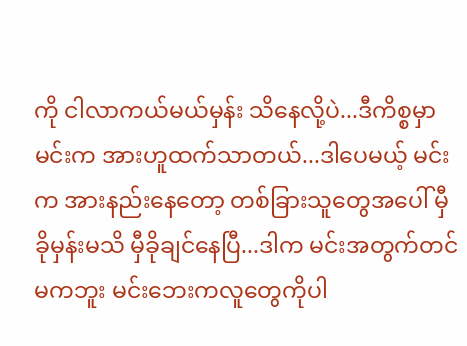ကို ငါလာကယ်မယ်မှန်း သိနေလို့ပဲ...ဒီကိစ္စမှာ မင်းက အားဟူထက်သာတယ်...ဒါပေမယ့် မင်းက အားနည်းနေတော့ တစ်ခြားသူတွေအပေါ် မှီခိုမှန်းမသိ မှီခိုချင်နေပြီ...ဒါက မင်းအတွက်တင်မကဘူး မင်းဘေးကလူတွေကိုပါ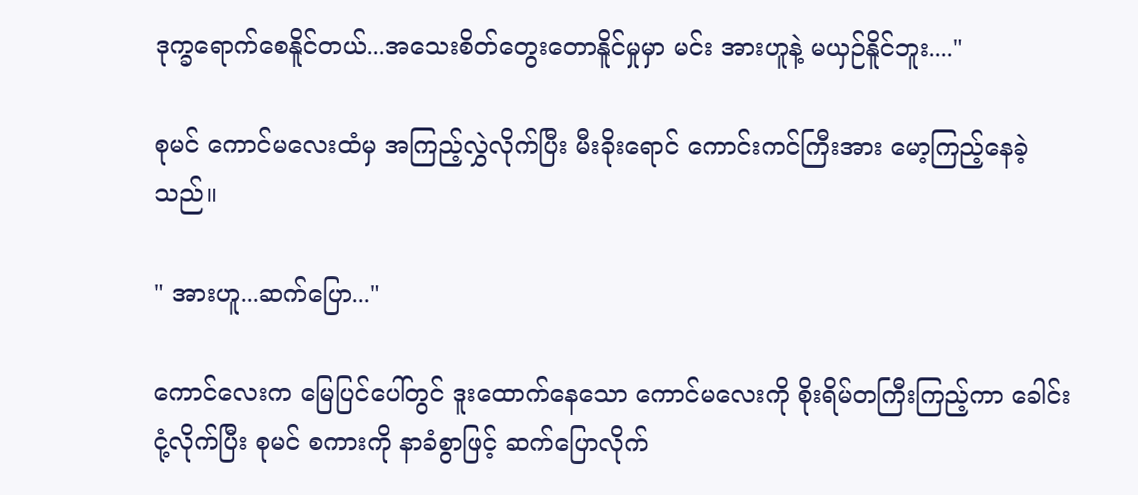ဒုက္ခရောက်စေနိူင်တယ်...အသေးစိတ်တွေးတောနိူင်မှုမှာ မင်း အားဟူနဲ့ မယှဉ်နိူင်ဘူး...."

စုမင် ကောင်မလေးထံမှ အကြည့်လွှဲလိုက်ပြီး မီးခိုးရောင် ကောင်းကင်ကြီးအား မော့ကြည့်နေခဲ့သည်။

" အားဟူ...ဆက်ပြော..."

ကောင်လေးက မြေပြင်ပေါ်တွင် ဒူးထောက်နေသော ကောင်မလေးကို စိုးရိမ်တကြီးကြည့်ကာ ခေါင်းငုံ့လိုက်ပြီး စုမင် စကားကို နာခံစွာဖြင့် ဆက်ပြောလိုက်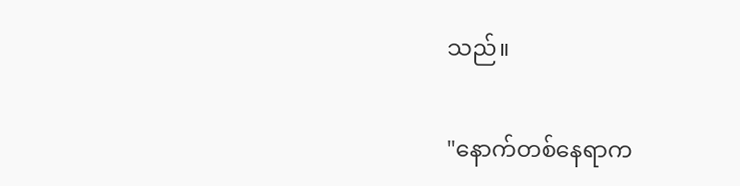သည်။

"နောက်တစ်နေရာက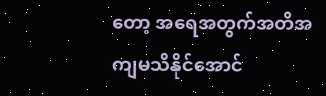တော့ အရေအတွက်အတိအကျမသိနိုင်အောင်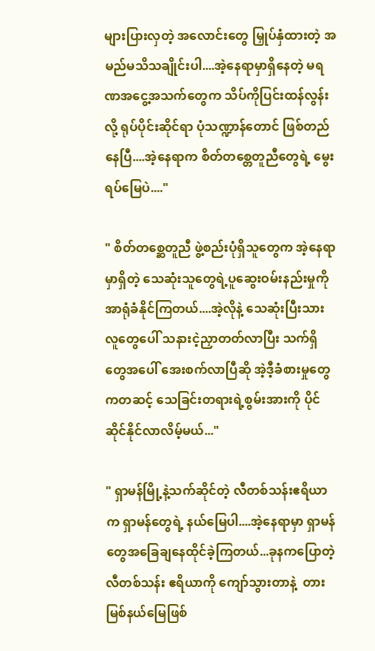များပြားလှတဲ့ အလောင်းတွေ မြှုပ်နှံထားတဲ့ အမည်မသိသချိုင်းပါ....အဲ့နေရာမှာရှိနေတဲ့ မရဏအငွေ့အသက်တွေက သိပ်ကိုပြင်းထန်လွန်းလို့ ရုပ်ပိုင်းဆိုင်ရာ ပုံသဏ္ဍာန်တောင် ဖြစ်တည်နေပြီ....အဲ့နေရာက စိတ်တစ္တေတူညီတွေရဲ့ မွေးရပ်မြေပဲ...."

" စိတ်တစ္ဆေတူညီ ဖွဲ့စည်းပုံရှိသူတွေက အဲ့နေရာမှာရှိတဲ့ သေဆုံးသူတွေရဲ့ပူဆွေးဝမ်းနည်းမှုကို အာရုံခံနိုင်ကြတယ်....အဲ့လိုနဲ့ သေဆုံးပြီးသားလူတွေပေါ် သနားငဲ့ညှာတတ်လာပြီး သက်ရှိတွေအပေါ် အေးစက်လာပြီဆို အဲ့ဒီ့ခံစားမှုတွေကတဆင့် သေခြင်းတရားရဲ့စွမ်းအားကို ပိုင်ဆိုင်နိုင်လာလိမ့်မယ်..."

" ရှာမန်မြို့နဲ့သက်ဆိုင်တဲ့ လီတစ်သန်းဧရိယာက ရှာမန်တွေရဲ့ နယ်မြေပါ....အဲ့နေရာမှာ ရှာမန်တွေအခြေချနေထိုင်ခဲ့ကြတယ်...ခုနကပြောတဲ့ လီတစ်သန်း ဧရိယာကို ကျော်သွားတာနဲ့  တားမြစ်နယ်မြေဖြစ်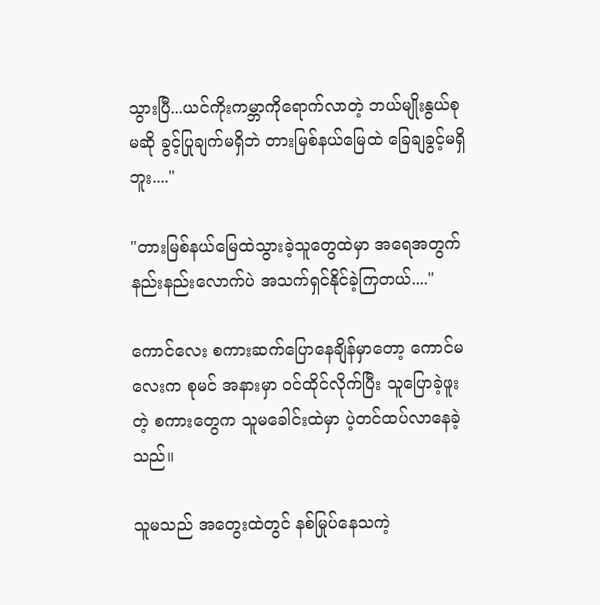သွားပြီ...ယင်ကိုးကမ္ဘာကိုရောက်လာတဲ့ ဘယ်မျိုးနွယ်စုမဆို ခွင့်ပြုချက်မရှိဘဲ တားမြစ်နယ်မြေထဲ ခြေချခွင့်မရှိဘူး...."

"တားမြစ်နယ်မြေထဲသွားခဲ့သူတွေထဲမှာ အရေအတွက် နည်းနည်းလောက်ပဲ အသက်ရှင်နိုင်ခဲ့ကြတယ်...."

ကောင်လေး စကားဆက်ပြောနေချိန်မှာတော့ ကောင်မလေးက စုမင် အနားမှာ ဝင်ထိုင်လိုက်ပြီး သူပြောခဲ့ဖူးတဲ့ စကားတွေက သူမခေါင်းထဲမှာ ပဲ့တင်ထပ်လာနေခဲ့သည်။

သူမသည် အတွေးထဲတွင် နစ်မြုပ်နေသကဲ့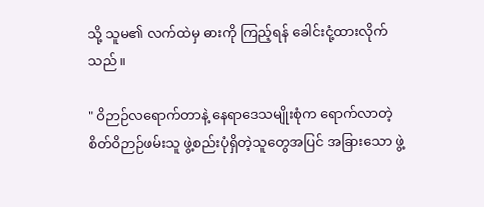သို့ သူမ၏ လက်ထဲမှ ဓားကို ကြည့်ရန် ခေါင်းငုံ့ထားလိုက်သည်။

" ဝိဉာဉ်လရောက်တာနဲ့ နေရာဒေသမျိုးစုံက ရောက်လာတဲ့ စိတ်ဝိဉာဉ်ဖမ်းသူ ဖွဲ့စည်းပုံရှိတဲ့သူတွေအပြင် အခြားသော ဖွဲ့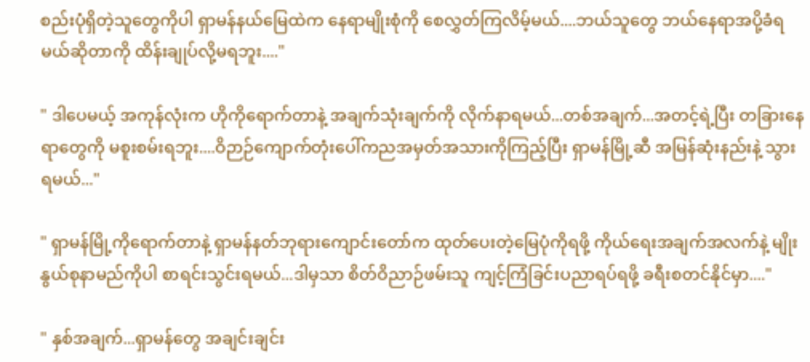စည်းပုံရှိတဲ့သူတွေကိုပါ ရှာမန်နယ်မြေထဲက နေရာမျိုးစုံကို စေလွှတ်ကြလိမ့်မယ်....ဘယ်သူတွေ ဘယ်နေရာအပို့ခံရမယ်ဆိုတာကို ထိန်းချုပ်လို့မရဘူး...."

" ဒါပေမယ့် အကုန်လုံးက ဟိုကိုရောက်တာနဲ့ အချက်သုံးချက်ကို လိုက်နာရမယ်...တစ်အချက်...အတင့်ရဲ့ပြီး တခြားနေရာတွေကို မစူးစမ်းရဘူး....ဝိဉာဉ်ကျောက်တုံးပေါ်ကညအမှတ်အသားကိုကြည့်ပြီး ရှာမန်မြို့ဆီ အမြန်ဆုံးနည်းနဲ့ သွားရမယ်..."

" ရှာမန်မြို့ကိုရောက်တာနဲ့ ရှာမန်နတ်ဘုရားကျောင်းတော်က ထုတ်ပေးတဲ့မြေပုံကိုရဖို့ ကိုယ်ရေးအချက်အလက်နဲ့ မျိုးနွယ်စုနာမည်ကိုပါ စာရင်းသွင်းရမယ်...ဒါမှသာ စိတ်ဝိညာဉ်ဖမ်းသူ ကျင့်ကြံခြင်းပညာရပ်ရဖို့ ခရီးစတင်နိုင်မှာ...."

" နှစ်အချက်...ရှာမန်တွေ အချင်းချင်း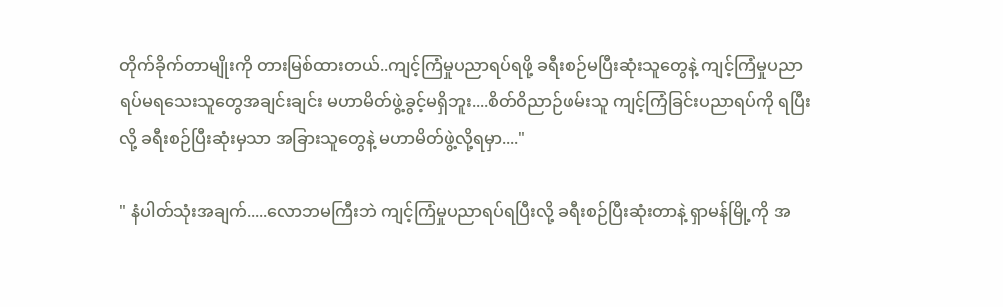တိုက်ခိုက်တာမျိုးကို တားမြစ်ထားတယ်..ကျင့်ကြံမှုပညာရပ်ရဖို့ ခရီးစဉ်မပြီးဆုံးသူတွေနဲ့ ကျင့်ကြံမှုပညာရပ်မရသေးသူတွေအချင်းချင်း မဟာမိတ်ဖွဲ့ခွင့်မရှိဘူး....စိတ်ဝိညာဉ်ဖမ်းသူ ကျင့်ကြံခြင်းပညာရပ်ကို ရပြီးလို့ ခရီးစဉ်ပြီးဆုံးမှသာ အခြားသူတွေနဲ့ မဟာမိတ်ဖွဲ့လို့ရမှာ...."

" နံပါတ်သုံးအချက်.....လောဘမကြီးဘဲ ကျင့်ကြံမှုပညာရပ်ရပြီးလို့ ခရီးစဉ်ပြီးဆုံးတာနဲ့ ရှာမန်မြို့ကို အ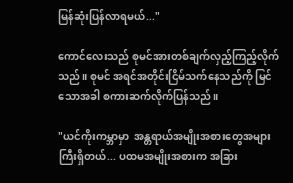မြန်ဆုံးပြန်လာရမယ်..."

ကောင်လေးသည် စုမင်အားတစ်ချက်လှည့်ကြည့်လိုက်သည်။ စုမင် အရင်အတိုင်းငြိမ်သက်နေသည်ကို မြင်သောအခါ စကားဆက်လိုက်ပြန်သည်။

"ယင်ကိုးကမ္ဘာမှာ  အန္တရာယ်အမျိုးအစားတွေအများကြီးရှိတယ်... ပထမအမျိုးအစားက အခြား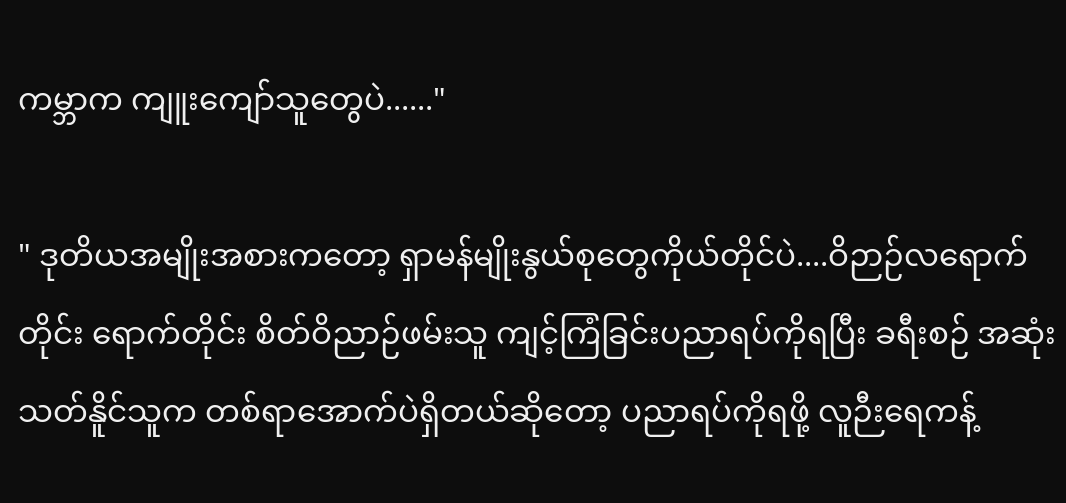ကမ္ဘာက ကျူးကျော်သူတွေပဲ......"

" ဒုတိယအမျိုးအစားကတော့ ရှာမန်မျိုးနွယ်စုတွေကိုယ်တိုင်ပဲ....ဝိဉာဉ်လရောက်တိုင်း ရောက်တိုင်း စိတ်ဝိညာဉ်ဖမ်းသူ ကျင့်ကြံခြင်းပညာရပ်ကိုရပြီး ခရီးစဉ် အဆုံးသတ်နိူင်သူက တစ်ရာအောက်ပဲရှိတယ်ဆိုတော့ ပညာရပ်ကိုရဖို့ လူဉီးရေကန့်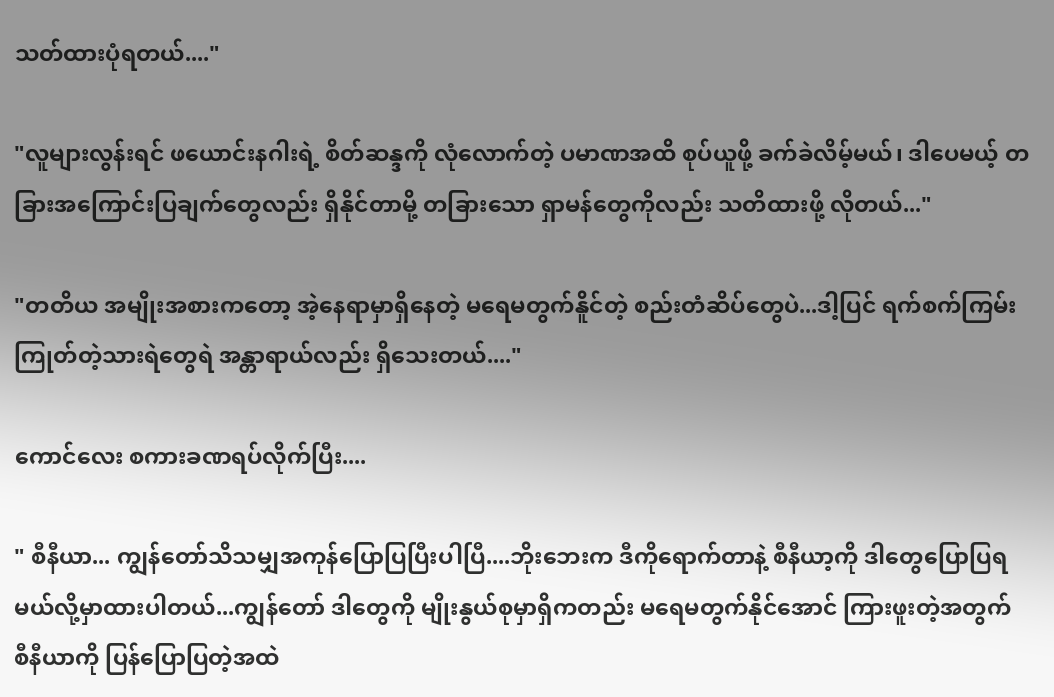သတ်ထားပုံရတယ်...."

"လူများလွန်းရင် ဖယောင်းနဂါးရဲ့ စိတ်ဆန္ဒကို လုံလောက်တဲ့ ပမာဏအထိ စုပ်ယူဖို့ ခက်ခဲလိမ့်မယ်၊ ဒါပေမယ့် တခြားအကြောင်းပြချက်တွေလည်း ရှိနိုင်တာမို့ တခြားသော ရှာမန်တွေကိုလည်း သတိထားဖို့ လိုတယ်..."

"တတိယ အမျိုးအစားကတော့ အဲ့နေရာမှာရှိနေတဲ့ မရေမတွက်နိူင်တဲ့ စည်းတံဆိပ်တွေပဲ...ဒါ့ပြင် ရက်စက်ကြမ်းကြုတ်တဲ့သားရဲတွေရဲ အန္တာရာယ်လည်း ရှိသေးတယ်...."

ကောင်လေး စကားခဏရပ်လိုက်ပြီး....

" စီနီယာ... ကျွန်တော်သိသမျှအကုန်ပြောပြပြီးပါပြီ....ဘိုးဘေးက ဒီကိုရောက်တာနဲ့ စီနီယာ့ကို ဒါတွေပြောပြရမယ်လို့မှာထားပါတယ်...ကျွန်တော် ဒါတွေကို မျိုးနွယ်စုမှာရှိကတည်း မရေမတွက်နိုင်အောင် ကြားဖူးတဲ့အတွက် စီနီယာကို ပြန်ပြောပြတဲ့အထဲ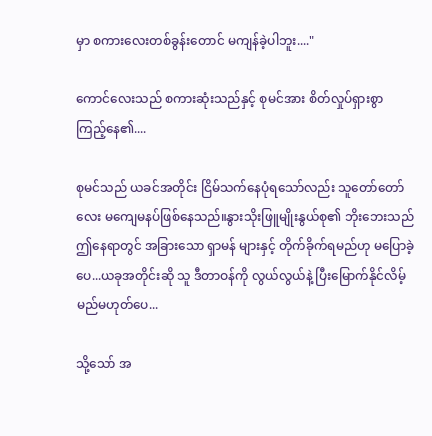မှာ စကားလေးတစ်ခွန်းတောင် မကျန်ခဲ့ပါဘူး...."

ကောင်လေးသည် စကားဆုံးသည်နှင့် စုမင်အား စိတ်လှုပ်ရှားစွာ ကြည့်နေ၏....

စုမင်သည် ယခင်အတိုင်း ငြိမ်သက်နေပုံရသော်လည်း သူတော်တော်လေး မကျေမနပ်ဖြစ်နေသည်။နွားသိုးဖြူမျိုးနွယ်စု၏ ဘိုးဘေးသည် ဤနေရာတွင် အခြားသော ရှာမန် များနှင့် တိုက်ခိုက်ရမည်ဟု မပြောခဲ့ပေ...ယခုအတိုင်းဆို သူ ဒီတာဝန်ကို လွယ်လွယ်နဲ့ ပြီးမြောက်နိုင်လိမ့်မည်မဟုတ်ပေ...

သို့သော် အ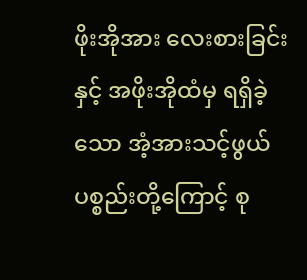ဖိုးအိုအား လေးစားခြင်းနှင့် အဖိုးအိုထံမှ ရရှိခဲ့သော အံ့အားသင့်ဖွယ်ပစ္စည်းတို့ကြောင့် စု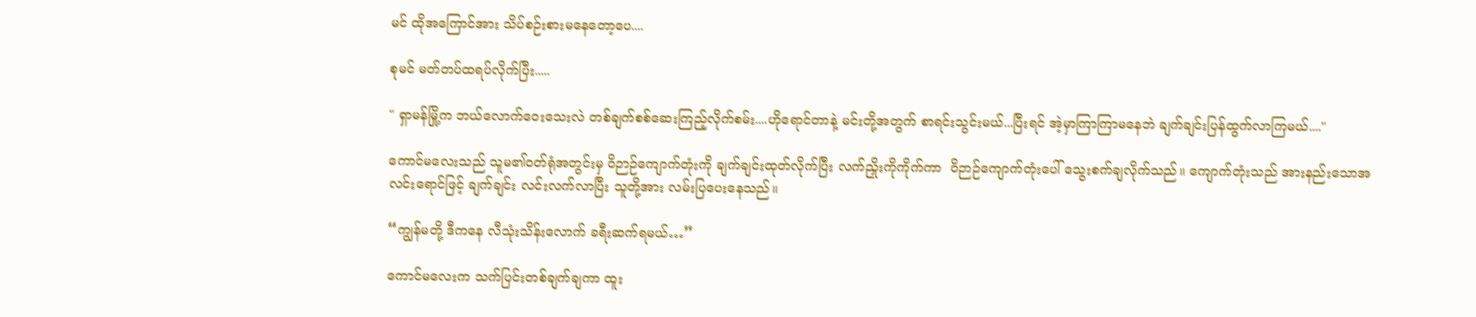မင် ထိုအကြောင်အား သိပ်စဉ်းစားမနေတော့ပေ....

စုမင် မတ်တပ်ထရပ်လိုက်ပြီး.....

" ရှာမန်မြို့က ဘယ်လောက်ဝေးသေးလဲ တစ်ချက်စစ်ဆေးကြည့်လိုက်စမ်း....ဟိုရောင်တာနဲ့ မင်းတို့အတွက် စာရင်းသွင်းမယ်...ပြီးရင် အဲ့မှာကြာကြာမနေဘဲ ချက်ချင်းပြန်ထွက်လာကြမယ်...."

ကောင်မလေးသည် သူမ၏ဝတ်ရုံအတွင်းမှ ဝိဉာဉ်ကျောက်တုံးကို ချက်ချင်းထုတ်လိုက်ပြီး လက်ညှိုးကိုကိုက်ကာ  ဝိဉာဉ်ကျောက်တုံးပေါ် သွေးစက်ချလိုက်သည်။ ကျောက်တုံးသည် အားနည်းသောအလင်းရောင်ဖြင့် ချက်ချင်း လင်းလက်လာပြီး သူတို့အား လမ်းပြပေးနေသည်။

“ကျွန်မတို့ ဒီကနေ လီသုံးသိန်းလောက် ခရီးဆက်ရမယ်…”

ကောင်မလေးက သက်ပြင်းတစ်ချက်ချကာ ထူး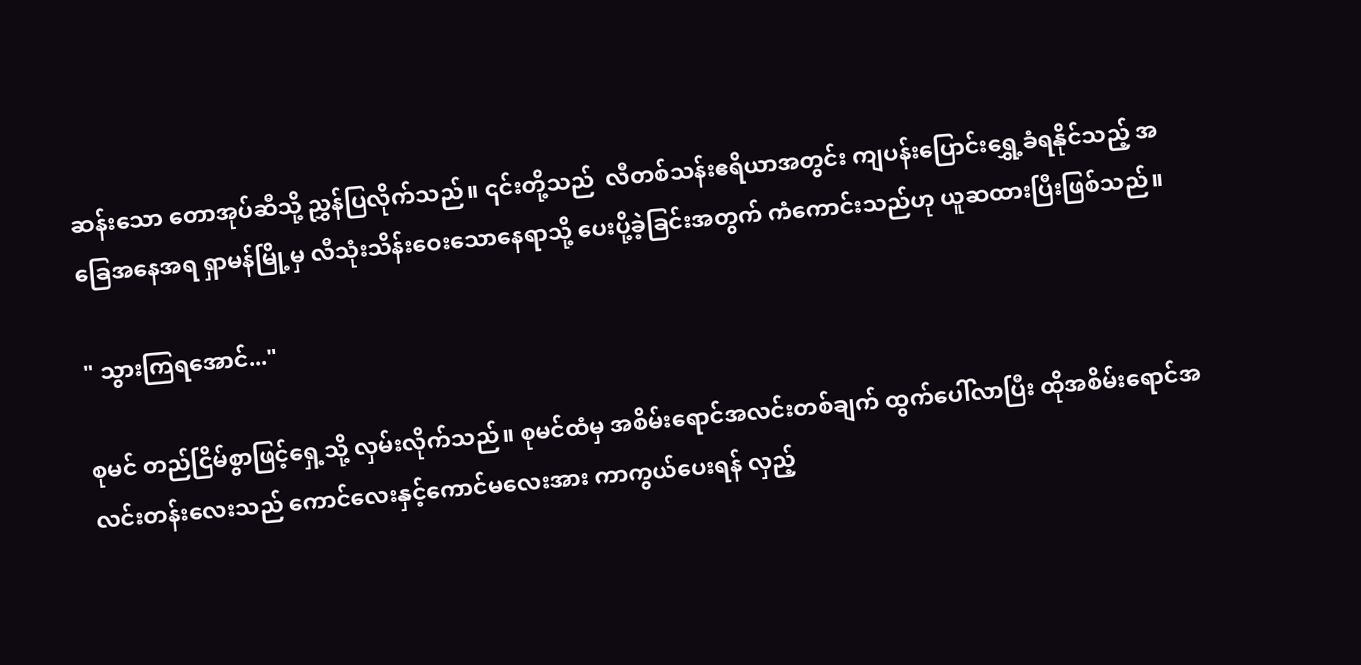ဆန်းသော တောအုပ်ဆီသို့ ညွှန်ပြလိုက်သည်။ ၎င်းတို့သည်  လီတစ်သန်းဧရိယာအတွင်း ကျပန်းပြောင်းရွှေ့ခံရနိုင်သည့် အခြေအနေအရ ရှာမန်မြို့မှ လီသုံးသိန်းဝေးသောနေရာသို့ ပေးပို့ခဲ့ခြင်းအတွက် ကံကောင်းသည်ဟု ယူဆထားပြီးဖြစ်သည်။

" သွားကြရအောင်..."

စုမင် တည်ငြိမ်စွာဖြင့်ရှေ့သို့ လှမ်းလိုက်သည်။ စုမင်ထံမှ အစိမ်းရောင်အလင်းတစ်ချက် ထွက်ပေါ်လာပြီး ထိုအစိမ်းရောင်အလင်းတန်းလေးသည် ကောင်လေးနှင့်ကောင်မလေးအား ကာကွယ်ပေးရန် လှည့်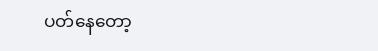ပတ်နေတော့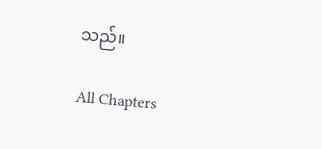သည်။

All Chapters